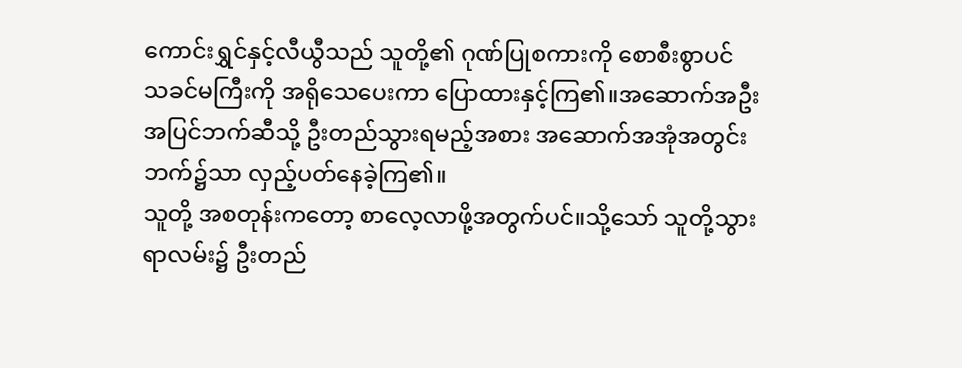ကောင်းရွှင်နှင့်လီယွီသည် သူတို့၏ ဂုဏ်ပြုစကားကို စောစီးစွာပင် သခင်မကြီးကို အရိုသေပေးကာ ပြောထားနှင့်ကြ၏။အဆောက်အဦးအပြင်ဘက်ဆီသို့ ဦးတည်သွားရမည့်အစား အဆောက်အအုံအတွင်းဘက်၌သာ လှည့်ပတ်နေခဲ့ကြ၏။
သူတို့ အစတုန်းကတော့ စာလေ့လာဖို့အတွက်ပင်။သို့သော် သူတို့သွားရာလမ်း၌ ဦးတည်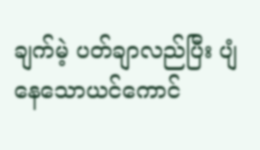ချက်မဲ့ ပတ်ချာလည်ပြီး ပျံနေသောယင်ကောင်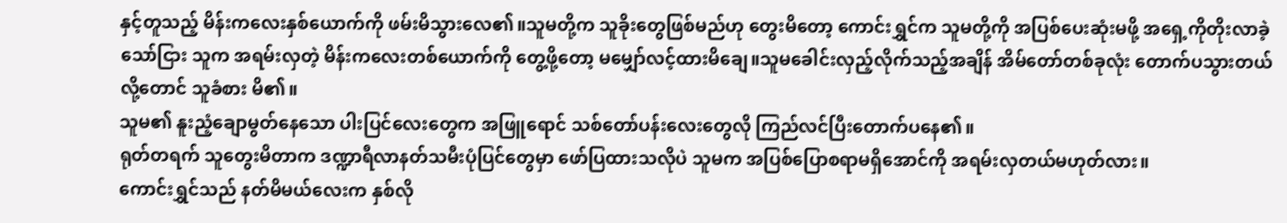နှင့်တူသည့် မိန်းကလေးနှစ်ယောက်ကို ဖမ်းမိသွားလေ၏။သူမတို့က သူခိုးတွေဖြစ်မည်ဟု တွေးမိတော့ ကောင်းရွှင်က သူမတို့ကို အပြစ်ပေးဆုံးမဖို့ အရှေ့ကိုတိုးလာခဲ့သော်ငြား သူက အရမ်းလှတဲ့ မိန်းကလေးတစ်ယောက်ကို တွေ့ဖို့တော့ မမျှော်လင့်ထားမိချေ။သူမခေါင်းလှည့်လိုက်သည့်အချိန် အိမ်တော်တစ်ခုလုံး တောက်ပသွားတယ်လို့တောင် သူခံစား မိ၏။
သူမ၏ နူးညံ့ချောမွတ်နေသော ပါးပြင်လေးတွေက အဖြူရောင် သစ်တော်ပန်းလေးတွေလို ကြည်လင်ပြီးတောက်ပနေ၏။
ရုတ်တရက် သူတွေးမိတာက ဒဏ္ဍာရီလာနတ်သမီးပုံပြင်တွေမှာ ဖော်ပြထားသလိုပဲ သူမက အပြစ်ပြောစရာမရှိအောင်ကို အရမ်းလှတယ်မဟုတ်လား။
ကောင်းရွှင်သည် နတ်မိမယ်လေးက နှစ်လို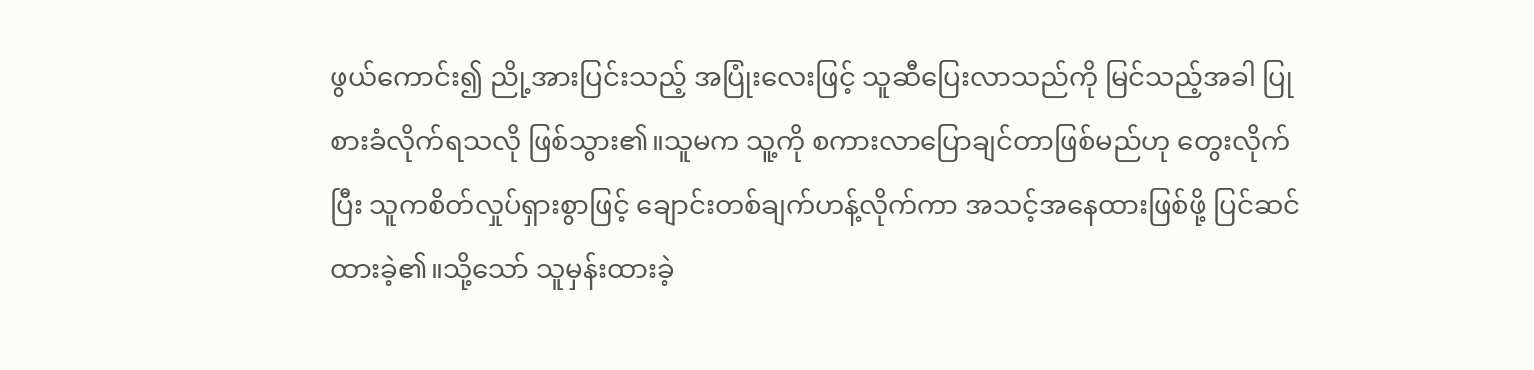ဖွယ်ကောင်း၍ ညို့အားပြင်းသည့် အပြုံးလေးဖြင့် သူဆီပြေးလာသည်ကို မြင်သည့်အခါ ပြုစားခံလိုက်ရသလို ဖြစ်သွား၏။သူမက သူ့ကို စကားလာပြောချင်တာဖြစ်မည်ဟု တွေးလိုက်ပြီး သူကစိတ်လှုပ်ရှားစွာဖြင့် ချောင်းတစ်ချက်ဟန့်လိုက်ကာ အသင့်အနေထားဖြစ်ဖို့ ပြင်ဆင်ထားခဲ့၏။သို့သော် သူမှန်းထားခဲ့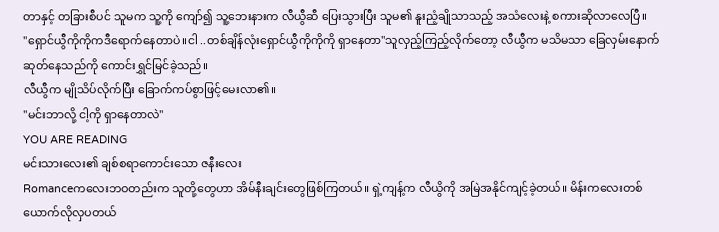တာနှင့် တခြားစီပင် သူမက သူ့ကို ကျော်၍ သူ့ဘေးနားက လီယွီဆီ ပြေးသွားပြီး သူမ၏ နူးညံ့ချိုသာသည့် အသံလေးနဲ့ စကားဆိုလာလေပြီ။
"ရှောင်ယွီကိုကိုကဒီရောက်နေတာပဲ။ငါ ..တစ်ချိန်လုံးရှောင်ယွီကိုကိုကို ရှာနေတာ"သူလှည့်ကြည့်လိုက်တော့ လီယွီက မသိမသာ ခြေလှမ်းနောက်ဆုတ်နေသည်ကို ကောင်းရွှင်မြင်ခဲ့သည်။
လီယွီက မျိုသိပ်လိုက်ပြီး ခြောက်ကပ်စွာဖြင့်မေးလာ၏။
"မင်းဘာလို့ ငါ့ကို ရှာနေတာလဲ"
YOU ARE READING
မင်းသားလေး၏ ချစ်စရာကောင်းသော ဇနီးလေး
Romanceကလေးဘဝတည်းက သူတို့တွေဟာ အိမ်နီးချင်းတွေဖြစ်ကြတယ်။ ရှဲ့ကျန့်က လီယွိကို အမြဲအနိုင်ကျင့်ခဲ့တယ်။ မိန်းကလေးတစ်ယောက်လိုလှပတယ်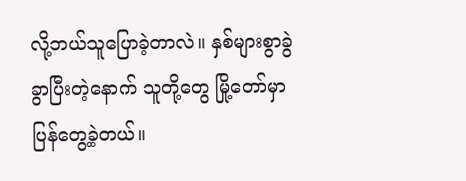လို့ဘယ်သူပြောခဲ့တာလဲ။ နှစ်များစွာခွဲခွာပြီးတဲ့နောက် သူတို့တွေ မြို့တော်မှာ ပြန်တွေ့ခဲ့တယ်။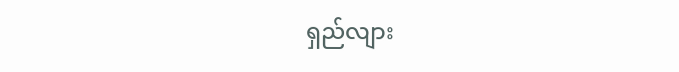ရှည်လျား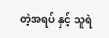တဲ့အရပ် နှင့် သူရဲ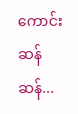ကောင်းဆန်ဆန်...